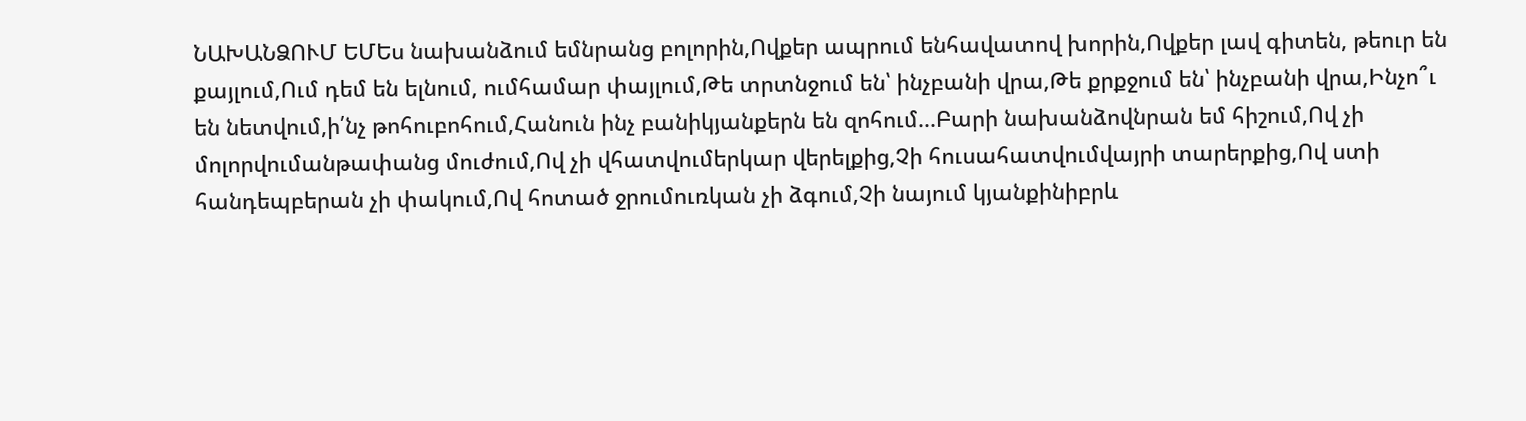ՆԱԽԱՆՁՈՒՄ ԵՄԵս նախանձում եմնրանց բոլորին,Ովքեր ապրում ենհավատով խորին,Ովքեր լավ գիտեն, թեուր են քայլում,Ում դեմ են ելնում, ումհամար փայլում,Թե տրտնջում են՝ ինչբանի վրա,Թե քրքջում են՝ ինչբանի վրա,Ինչո՞ւ են նետվում,ի՛նչ թոհուբոհում,Հանուն ինչ բանիկյանքերն են զոհում...Բարի նախանձովնրան եմ հիշում,Ով չի մոլորվումանթափանց մուժում,Ով չի վհատվումերկար վերելքից,Չի հուսահատվումվայրի տարերքից,Ով ստի հանդեպբերան չի փակում,Ով հոտած ջրումուռկան չի ձգում,Չի նայում կյանքինիբրև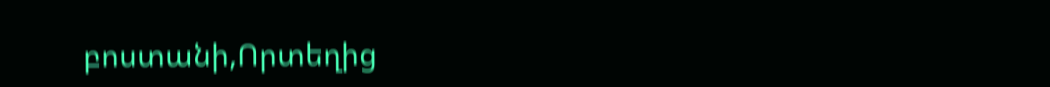բոստանի,Որտեղից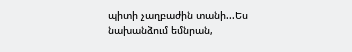պիտի չաղբաժին տանի...Ես նախանձում եմնրան,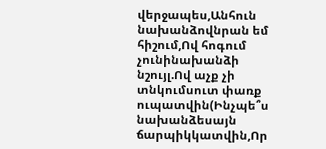վերջապես,Անհուն նախանձովնրան եմ հիշում,Ով հոգում չունինախանձի նշույլ.Ով աչք չի տնկումսուտ փառք ուպատվին(Ինչպե՞ս նախանձեսայն ճարպիկկատվին,Որ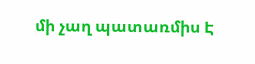մի չաղ պատառմիս Է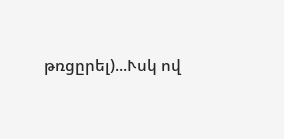թռցըրել)...Ւսկ ով